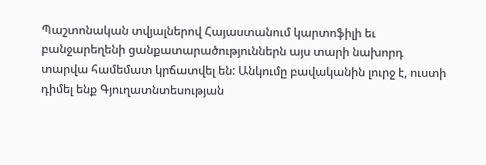Պաշտոնական տվյալներով Հայաստանում կարտոֆիլի եւ բանջարեղենի ցանքատարածություններն այս տարի նախորդ տարվա համեմատ կրճատվել են: Անկումը բավականին լուրջ է, ուստի դիմել ենք Գյուղատնտեսության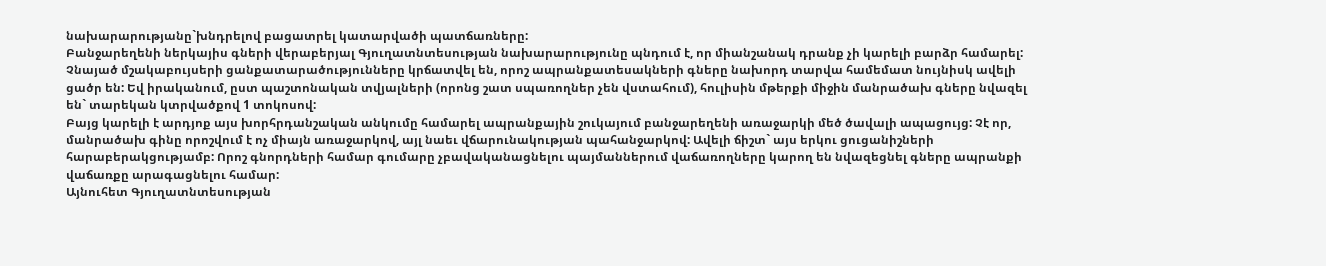նախարարությանը`խնդրելով բացատրել կատարվածի պատճառները:
Բանջարեղենի ներկայիս գների վերաբերյալ Գյուղատնտեսության նախարարությունը պնդում է, որ միանշանակ դրանք չի կարելի բարձր համարել: Չնայած մշակաբույսերի ցանքատարածությունները կրճատվել են, որոշ ապրանքատեսակների գները նախորդ տարվա համեմատ նույնիսկ ավելի ցածր են: Եվ իրականում, ըստ պաշտոնական տվյալների (որոնց շատ սպառողներ չեն վստահում), հուլիսին մթերքի միջին մանրածախ գները նվազել են` տարեկան կտրվածքով 1 տոկոսով:
Բայց կարելի է արդյոք այս խորհրդանշական անկումը համարել ապրանքային շուկայում բանջարեղենի առաջարկի մեծ ծավալի ապացույց: Չէ որ, մանրածախ գինը որոշվում է ոչ միայն առաջարկով, այլ նաեւ վճարունակության պահանջարկով: Ավելի ճիշտ` այս երկու ցուցանիշների հարաբերակցությամբ: Որոշ գնորդների համար գումարը չբավականացնելու պայմաններում վաճառողները կարող են նվազեցնել գները ապրանքի վաճառքը արագացնելու համար:
Այնուհետ Գյուղատնտեսության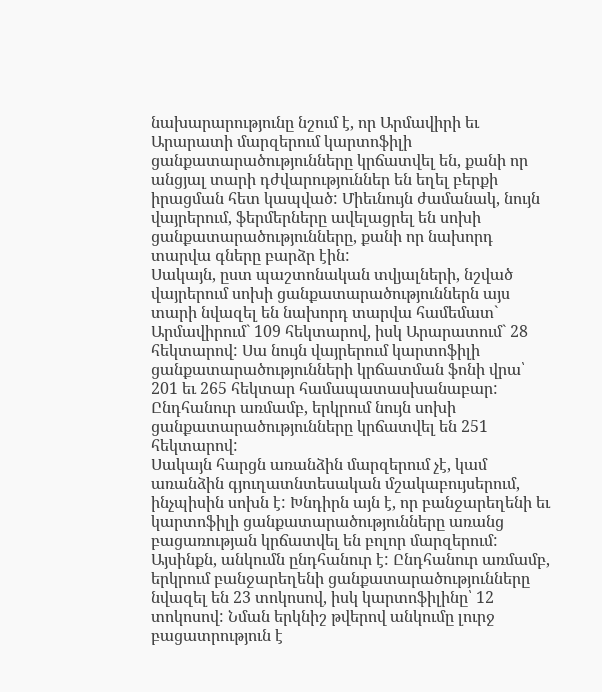նախարարությունը նշում է, որ Արմավիրի եւ Արարատի մարզերում կարտոֆիլի ցանքատարածությունները կրճատվել են, քանի որ անցյալ տարի դժվարություններ են եղել բերքի իրացման հետ կապված: Միեւնույն ժամանակ, նույն վայրերում, ֆերմերները ավելացրել են սոխի ցանքատարածությունները, քանի որ նախորդ տարվա գները բարձր էին:
Սակայն, ըստ պաշտոնական տվյալների, նշված վայրերում սոխի ցանքատարածություններն այս տարի նվազել են նախորդ տարվա համեմատ` Արմավիրում` 109 հեկտարով, իսկ Արարատում` 28 հեկտարով: Սա նույն վայրերում կարտոֆիլի ցանքատարածությունների կրճատման ֆոնի վրա՝ 201 եւ 265 հեկտար համապատասխանաբար: Ընդհանուր առմամբ, երկրում նույն սոխի ցանքատարածությունները կրճատվել են 251 հեկտարով:
Սակայն հարցն առանձին մարզերում չէ, կամ առանձին գյուղատնտեսական մշակաբույսերում, ինչպիսին սոխն է: Խնդիրն այն է, որ բանջարեղենի եւ կարտոֆիլի ցանքատարածությունները առանց բացառության կրճատվել են բոլոր մարզերում: Այսինքն, անկումն ընդհանուր է: Ընդհանուր առմամբ, երկրում բանջարեղենի ցանքատարածությունները նվազել են 23 տոկոսով, իսկ կարտոֆիլինը՝ 12 տոկոսով: Նման երկնիշ թվերով անկումը լուրջ բացատրություն է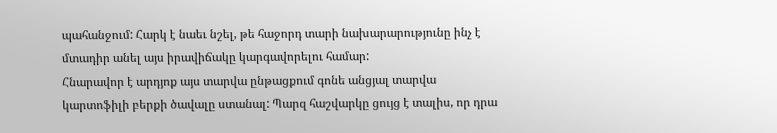պահանջում: Հարկ է նաեւ նշել, թե հաջորդ տարի նախարարությունը ինչ է մտադիր անել այս իրավիճակը կարգավորելու համար:
Հնարավոր է արդյոք այս տարվա ընթացքում գոնե անցյալ տարվա կարտոֆիլի բերքի ծավալը ստանալ: Պարզ հաշվարկը ցույց է տալիս, որ դրա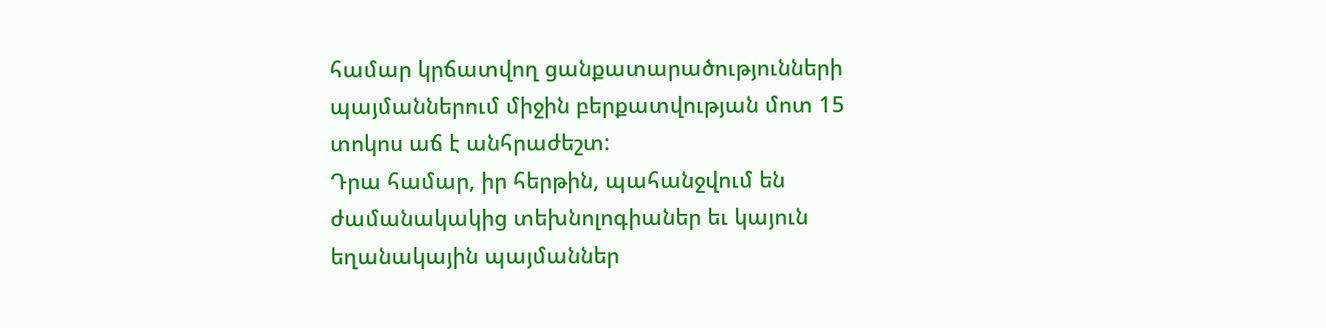համար կրճատվող ցանքատարածությունների պայմաններում միջին բերքատվության մոտ 15 տոկոս աճ է անհրաժեշտ:
Դրա համար, իր հերթին, պահանջվում են ժամանակակից տեխնոլոգիաներ եւ կայուն եղանակային պայմաններ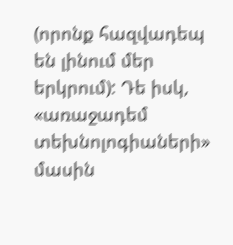(որոնք հազվադեպ են լինում մեր երկրում): Դե իսկ, «առաջադեմ տեխնոլոգիաների» մասին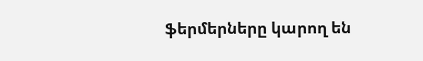ֆերմերները կարող են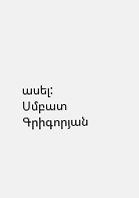ասել:
Սմբատ Գրիգորյան